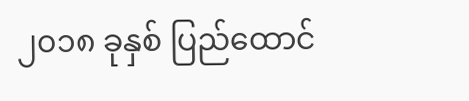၂၀၁၈ ခုနှစ် ပြည်ထောင်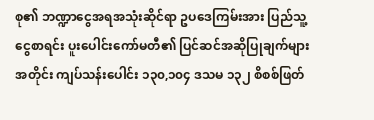စု၏ ဘဏ္ဍာငွေအရအသုံးဆိုင်ရာ ဥပဒေကြမ်းအား ပြည်သူ့ငွေစာရင်း ပူးပေါင်းကော်မတီ၏ ပြင်ဆင်အဆိုပြုချက်များအတိုင်း ကျပ်သန်းပေါင်း ၁၃၀,၁၀၄ ဒသမ ၁၃၂ စိစစ်ဖြတ်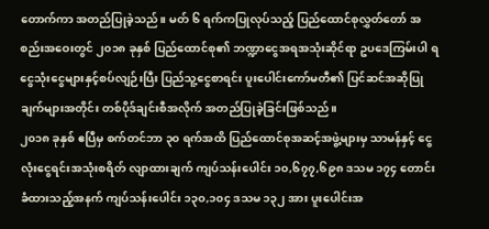တောက်ကာ အတည်ပြုခဲ့သည်။ မတ် ၆ ရက်ကပြုလုပ်သည့် ပြည်ထောင်စုလွှတ်တော် အစည်းအဝေးတွင် ၂၀၁၈ ခုနှစ် ပြည်ထောင်စု၏ ဘဏ္ဍာငွေအရအသုံးဆိုင်ရာ ဥပဒေကြမ်းပါ ရငွေသုံးငွေများနှင့်စပ်လျဉ်းပြီး ပြည်သူ့ငွေစာရင်း ပူးပေါင်းကော်မတီ၏ ပြင်ဆင်အဆိုပြုချက်များအတိုင်း တစ်ပိုဒ်ချင်းစီအလိုက် အတည်ပြုခဲ့ခြင်းဖြစ်သည်။
၂၀၁၈ ခုနှစ် ဧပြီမှ စက်တင်ဘာ ၃၀ ရက်အထိ ပြည်ထောင်စုအဆင့်အဖွဲ့များမှ သာမန်နှင့် ငွေလုံးငွေရင်းအသုံးစရိတ် လျာထားချက် ကျပ်သန်းပေါင်း ၁၀,၆၇၇,၆၉၈ ဒသမ ၁၇၄ တောင်းခံထားသည့်အနက် ကျပ်သန်းပေါင်း ၁၃၀,၁၀၄ ဒသမ ၁၃၂ အား ပူးပေါင်းအ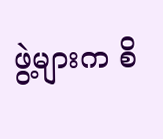ဖွဲ့များက စိ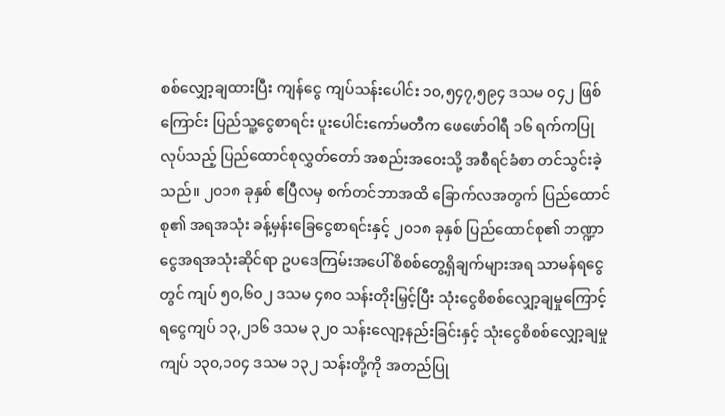စစ်လျှော့ချထားပြီး ကျန်ငွေ ကျပ်သန်းပေါင်း ၁၀,၅၄၇,၅၉၄ ဒသမ ၀၄၂ ဖြစ်ကြောင်း ပြည်သူ့ငွေစာရင်း ပူးပေါင်းကော်မတီက ဖေဖော်ဝါရီ ၁၆ ရက်ကပြုလုပ်သည့် ပြည်ထောင်စုလွှတ်တော် အစည်းအဝေးသို့ အစီရင်ခံစာ တင်သွင်းခဲ့သည်။ ၂၀၁၈ ခုနှစ် ဧပြီလမှ စက်တင်ဘာအထိ ခြောက်လအတွက် ပြည်ထောင်စု၏ အရအသုံး ခန့်မှန်းခြေငွေစာရင်းနှင့် ၂၀၁၈ ခုနှစ် ပြည်ထောင်စု၏ ဘဏ္ဍာငွေအရအသုံးဆိုင်ရာ ဥပဒေကြမ်းအပေါ် စိစစ်တွေ့ရှိချက်များအရ သာမန်ရငွေတွင် ကျပ် ၅၀,၆၀၂ ဒသမ ၄၈၀ သန်းတိုးမြှင့်ပြီး သုံးငွေစိစစ်လျှော့ချမှုကြောင့် ရငွေကျပ် ၁၃,၂၁၆ ဒသမ ၃၂၀ သန်းလျော့နည်းခြင်းနှင့် သုံးငွေစိစစ်လျှော့ချမှု ကျပ် ၁၃၀,၁၀၄ ဒသမ ၁၃၂ သန်းတို့ကို အတည်ပြု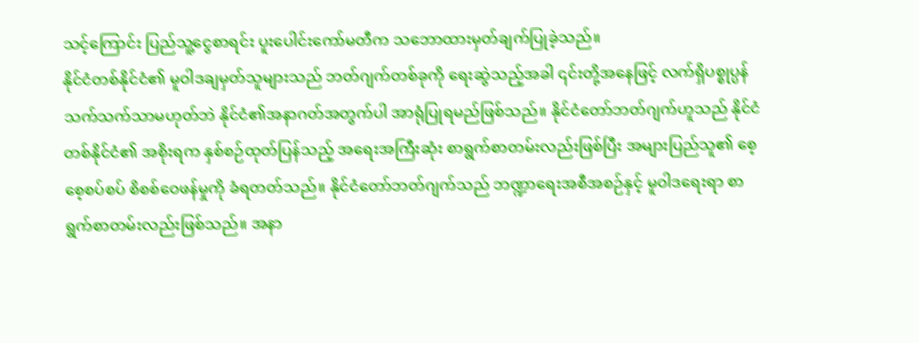သင့်ကြောင်း ပြည်သူ့ငွေစာရင်း ပူးပေါင်းကော်မတီက သဘောထားမှတ်ချက်ပြုခဲ့သည်။
နိုင်ငံတစ်နိုင်ငံ၏ မူဝါဒချမှတ်သူများသည် ဘတ်ဂျက်တစ်ခုကို ရေးဆွဲသည့်အခါ ၎င်းတို့အနေဖြင့် လက်ရှိပစ္စုပ္ပန်သက်သက်သာမဟုတ်ဘဲ နိုင်ငံ၏အနာဂတ်အတွက်ပါ အာရုံပြုရမည်ဖြစ်သည်။ နိုင်ငံတော်ဘတ်ဂျက်ဟူသည် နိုင်ငံတစ်နိုင်ငံ၏ အစိုးရက နှစ်စဉ်ထုတ်ပြန်သည့် အရေးအကြီးဆုံး စာရွက်စာတမ်းလည်းဖြစ်ပြီး အများပြည်သူ၏ စေ့စေ့စပ်စပ် စိစစ်ဝေဖန်မှုကို ခံရတတ်သည်။ နိုင်ငံတော်ဘတ်ဂျက်သည် ဘဏ္ဍာရေးအစီအစဉ်နှင့် မူဝါဒရေးရာ စာရွက်စာတမ်းလည်းဖြစ်သည်။ အနာ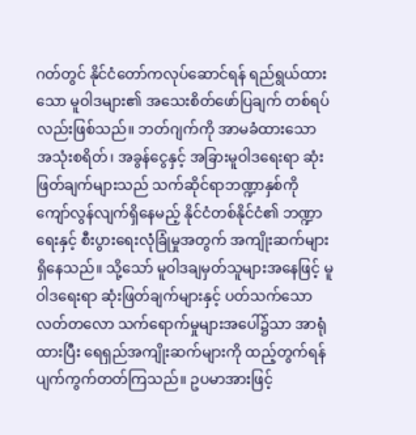ဂတ်တွင် နိုင်ငံတော်ကလုပ်ဆောင်ရန် ရည်ရွယ်ထားသော မူဝါဒများ၏ အသေးစိတ်ဖော်ပြချက် တစ်ရပ်လည်းဖြစ်သည်။ ဘတ်ဂျက်ကို အာမခံထားသော အသုံးစရိတ်၊ အခွန်ငွေနှင့် အခြားမူဝါဒရေးရာ ဆုံးဖြတ်ချက်များသည် သက်ဆိုင်ရာဘဏ္ဍာနှစ်ကို ကျော်လွန်လျက်ရှိနေမည့် နိုင်ငံတစ်နိုင်ငံ၏ ဘဏ္ဍာရေးနှင့် စီးပွားရေးလုံခြုံမှုအတွက် အကျိုးဆက်များရှိနေသည်။ သို့သော် မူဝါဒချမှတ်သူများအနေဖြင့် မူဝါဒရေးရာ ဆုံးဖြတ်ချက်များနှင့် ပတ်သက်သော လတ်တလော သက်ရောက်မှုများအပေါ်၌သာ အာရုံထားပြီး ရေရှည်အကျိုးဆက်များကို ထည့်တွက်ရန် ပျက်ကွက်တတ်ကြသည်။ ဥပမာအားဖြင့်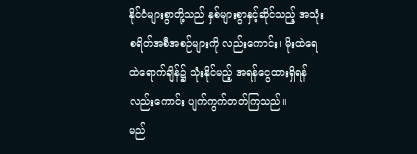နိုင်ငံများစွာတို့သည် နှစ်များစွာနှင့်ဆိုင်သည့် အသုံးစရိတ်အစီအစဉ်များကို လည်းကောင်း၊ မိုးထဲရေထဲရောက်ချိန်၌ သုံးနိုင်မည့် အရန်ငွေထားရှိရန်လည်းကောင်း ပျက်ကွက်တတ်ကြသည်။
မည်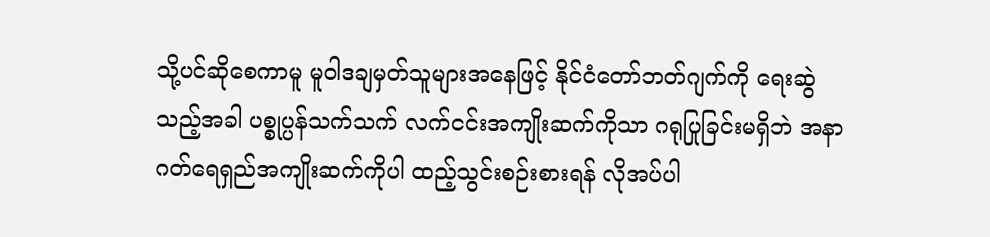သို့ပင်ဆိုစေကာမူ မူဝါဒချမှတ်သူများအနေဖြင့် နိုင်ငံတော်ဘတ်ဂျက်ကို ရေးဆွဲသည့်အခါ ပစ္စုပ္ပန်သက်သက် လက်ငင်းအကျိုးဆက်ကိုသာ ဂရုပြုခြင်းမရှိဘဲ အနာဂတ်ရေရှည်အကျိုးဆက်ကိုပါ ထည့်သွင်းစဉ်းစားရန် လိုအပ်ပါ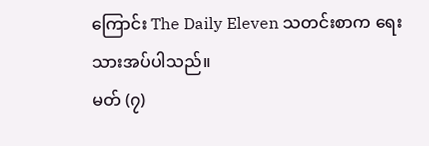ကြောင်း The Daily Eleven သတင်းစာက ရေးသားအပ်ပါသည်။
မတ် (၇)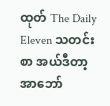ထုတ် The Daily Eleven သတင်းစာ အယ်ဒီတာ့အာဘော်